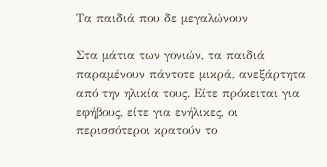Τα παιδιά που δε μεγαλώνουν

Στα μάτια των γονιών, τα παιδιά παραμένουν πάντοτε μικρά, ανεξάρτητα από την ηλικία τους. Είτε πρόκειται για εφήβους, είτε για ενήλικες, οι περισσότεροι κρατούν το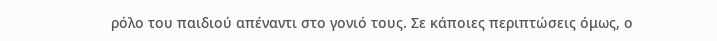ρόλο του παιδιού απέναντι στο γονιό τους. Σε κάποιες περιπτώσεις όμως, ο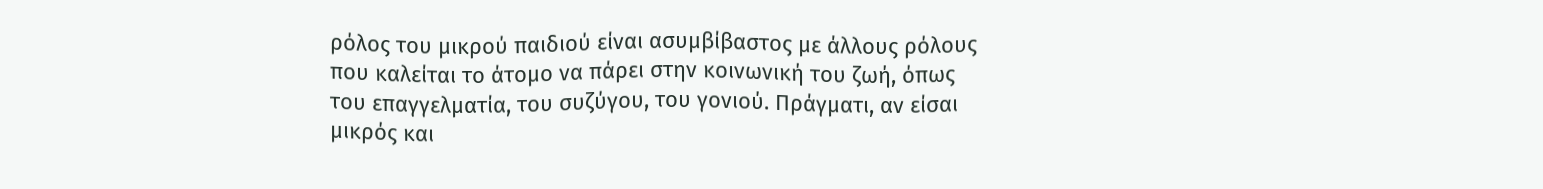ρόλος του μικρού παιδιού είναι ασυμβίβαστος με άλλους ρόλους που καλείται το άτομο να πάρει στην κοινωνική του ζωή, όπως του επαγγελματία, του συζύγου, του γονιού. Πράγματι, αν είσαι μικρός και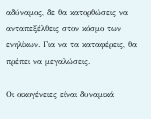αδύναμος, δε θα κατορθώσεις να ανταπεξέλθεις στον κόσμο των ενηλίκων. Για να τα καταφέρεις, θα πρέπει να μεγαλώσεις.

Οι οικογένειες είναι δυναμικά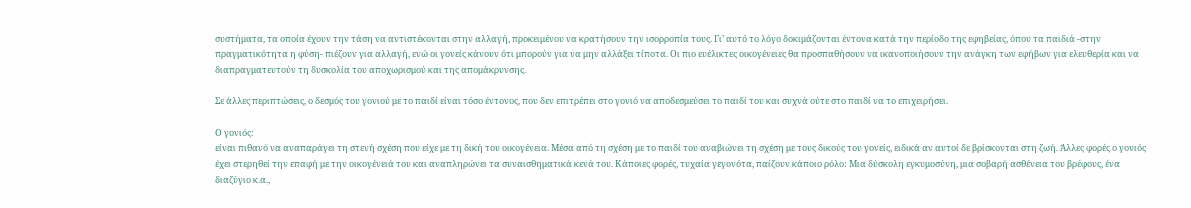συστήματα, τα οποία έχουν την τάση να αντιστέκονται στην αλλαγή, προκειμένου να κρατήσουν την ισορροπία τους. Γι’ αυτό το λόγο δοκιμάζονται έντονα κατά την περίοδο της εφηβείας, όπου τα παιδιά -στην πραγματικότητα η φύση- πιέζουν για αλλαγή, ενώ οι γονείς κάνουν ότι μπορούν για να μην αλλάξει τίποτα. Οι πιο ευέλικτες οικογένειες θα προσπαθήσουν να ικανοποιήσουν την ανάγκη των εφήβων για ελευθερία και να διαπραγματευτούν τη δυσκολία του αποχωρισμού και της απομάκρυνσης.

Σε άλλες περιπτώσεις, ο δεσμός του γονιού με το παιδί είναι τόσο έντονος, που δεν επιτρέπει στο γονιό να αποδεσμεύσει το παιδί του και συχνά ούτε στο παιδί να το επιχειρήσει.

Ο γονιός:
είναι πιθανό να αναπαράγει τη στενή σχέση που είχε με τη δική του οικογένεια. Μέσα από τη σχέση με το παιδί του αναβιώνει τη σχέση με τους δικούς του γονείς, ειδικά αν αυτοί δε βρίσκονται στη ζωή. Άλλες φορές ο γονιός έχει στερηθεί την επαφή με την οικογένειά του και αναπληρώνει τα συναισθηματικά κενά του. Κάποιες φορές, τυχαία γεγονότα, παίζουν κάποιο ρόλο: Μια δύσκολη εγκυμοσύνη, μια σοβαρή ασθένεια του βρέφους, ένα διαζύγιο κ.α.,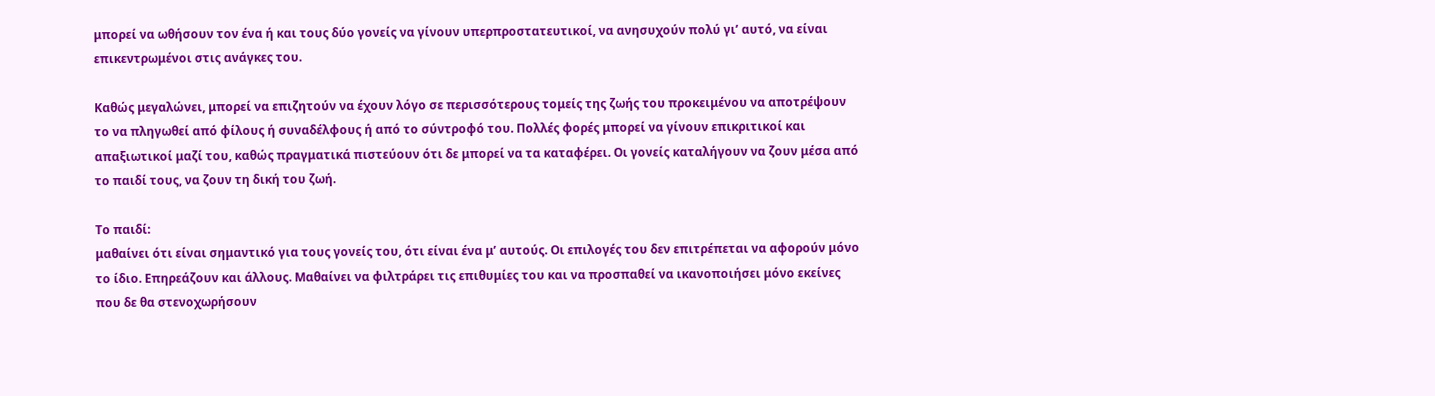μπορεί να ωθήσουν τον ένα ή και τους δύο γονείς να γίνουν υπερπροστατευτικοί, να ανησυχούν πολύ γι’ αυτό, να είναι επικεντρωμένοι στις ανάγκες του.

Καθώς μεγαλώνει, μπορεί να επιζητούν να έχουν λόγο σε περισσότερους τομείς της ζωής του προκειμένου να αποτρέψουν το να πληγωθεί από φίλους ή συναδέλφους ή από το σύντροφό του. Πολλές φορές μπορεί να γίνουν επικριτικοί και απαξιωτικοί μαζί του, καθώς πραγματικά πιστεύουν ότι δε μπορεί να τα καταφέρει. Οι γονείς καταλήγουν να ζουν μέσα από το παιδί τους, να ζουν τη δική του ζωή.

Το παιδί:
μαθαίνει ότι είναι σημαντικό για τους γονείς του, ότι είναι ένα μ’ αυτούς. Οι επιλογές του δεν επιτρέπεται να αφορούν μόνο το ίδιο. Επηρεάζουν και άλλους. Μαθαίνει να φιλτράρει τις επιθυμίες του και να προσπαθεί να ικανοποιήσει μόνο εκείνες που δε θα στενοχωρήσουν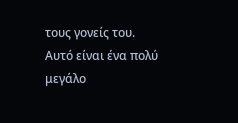τους γονείς του. Αυτό είναι ένα πολύ μεγάλο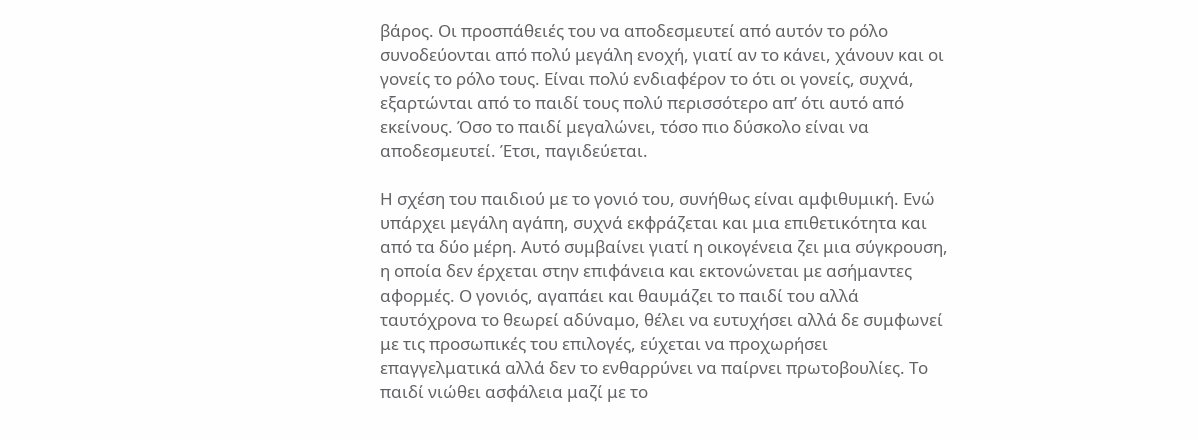βάρος. Οι προσπάθειές του να αποδεσμευτεί από αυτόν το ρόλο συνοδεύονται από πολύ μεγάλη ενοχή, γιατί αν το κάνει, χάνουν και οι γονείς το ρόλο τους. Είναι πολύ ενδιαφέρον το ότι οι γονείς, συχνά, εξαρτώνται από το παιδί τους πολύ περισσότερο απ’ ότι αυτό από εκείνους. Όσο το παιδί μεγαλώνει, τόσο πιο δύσκολο είναι να αποδεσμευτεί. Έτσι, παγιδεύεται.

Η σχέση του παιδιού με το γονιό του, συνήθως είναι αμφιθυμική. Ενώ υπάρχει μεγάλη αγάπη, συχνά εκφράζεται και μια επιθετικότητα και από τα δύο μέρη. Αυτό συμβαίνει γιατί η οικογένεια ζει μια σύγκρουση, η οποία δεν έρχεται στην επιφάνεια και εκτονώνεται με ασήμαντες αφορμές. Ο γονιός, αγαπάει και θαυμάζει το παιδί του αλλά ταυτόχρονα το θεωρεί αδύναμο, θέλει να ευτυχήσει αλλά δε συμφωνεί με τις προσωπικές του επιλογές, εύχεται να προχωρήσει επαγγελματικά αλλά δεν το ενθαρρύνει να παίρνει πρωτοβουλίες. Το παιδί νιώθει ασφάλεια μαζί με το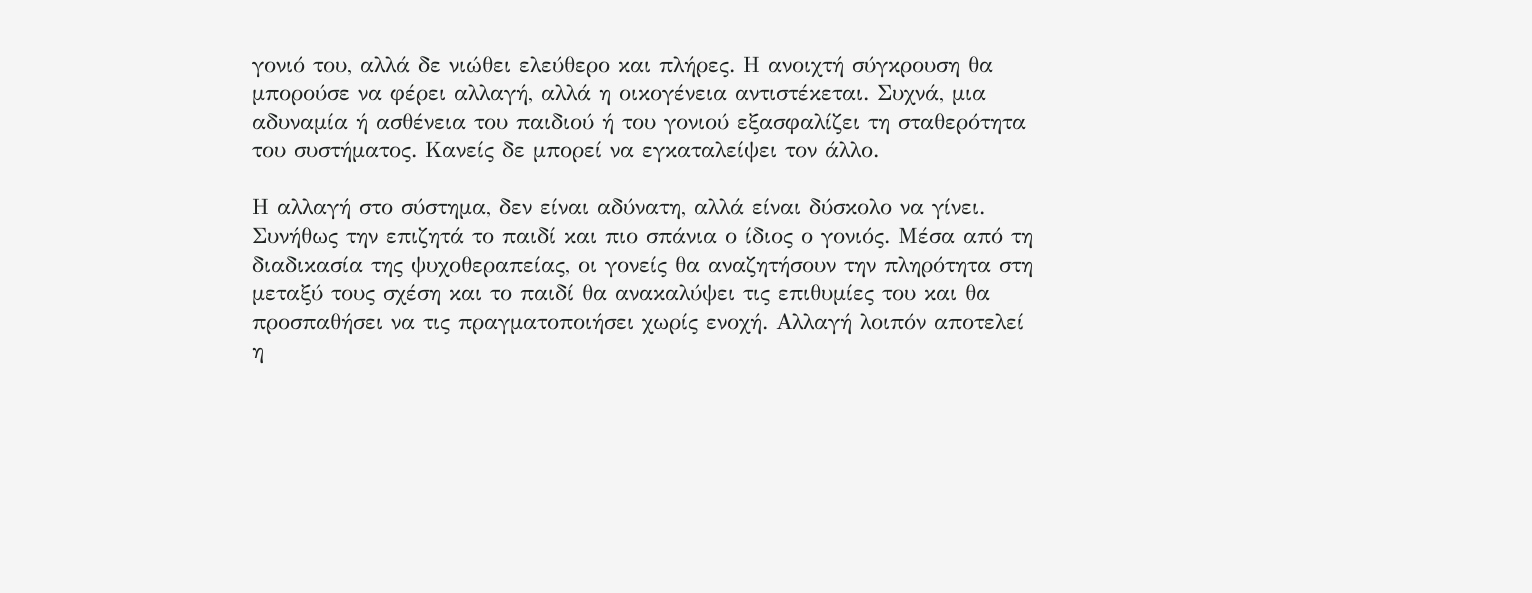γονιό του, αλλά δε νιώθει ελεύθερο και πλήρες. Η ανοιχτή σύγκρουση θα μπορούσε να φέρει αλλαγή, αλλά η οικογένεια αντιστέκεται. Συχνά, μια αδυναμία ή ασθένεια του παιδιού ή του γονιού εξασφαλίζει τη σταθερότητα του συστήματος. Κανείς δε μπορεί να εγκαταλείψει τον άλλο.

Η αλλαγή στο σύστημα, δεν είναι αδύνατη, αλλά είναι δύσκολο να γίνει. Συνήθως την επιζητά το παιδί και πιο σπάνια ο ίδιος ο γονιός. Μέσα από τη διαδικασία της ψυχοθεραπείας, οι γονείς θα αναζητήσουν την πληρότητα στη μεταξύ τους σχέση και το παιδί θα ανακαλύψει τις επιθυμίες του και θα προσπαθήσει να τις πραγματοποιήσει χωρίς ενοχή. Αλλαγή λοιπόν αποτελεί η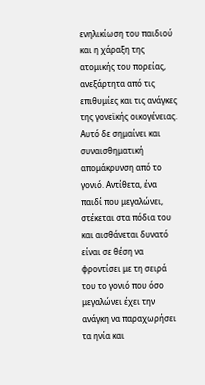ενηλικίωση του παιδιού και η χάραξη της ατομικής του πορείας, ανεξάρτητα από τις επιθυμίες και τις ανάγκες της γονεϊκής οικογένειας. Αυτό δε σημαίνει και συναισθηματική απομάκρυνση από το γονιό. Αντίθετα, ένα παιδί που μεγαλώνει, στέκεται στα πόδια του και αισθάνεται δυνατό είναι σε θέση να φροντίσει με τη σειρά του το γονιό που όσο μεγαλώνει έχει την ανάγκη να παραχωρήσει τα ηνία και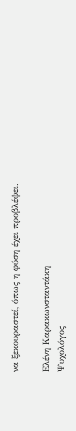να ξεκουραστεί, όπως η φύση έχει προβλέψει.

Ελένη Καρακωνσταντάκη
Ψυχολόγος